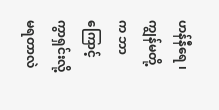ဟန်နီရေ ၊ ကျွန်မတို့က ဘာကြောင့် ကွာရှင်းလို့ မရတာလဲ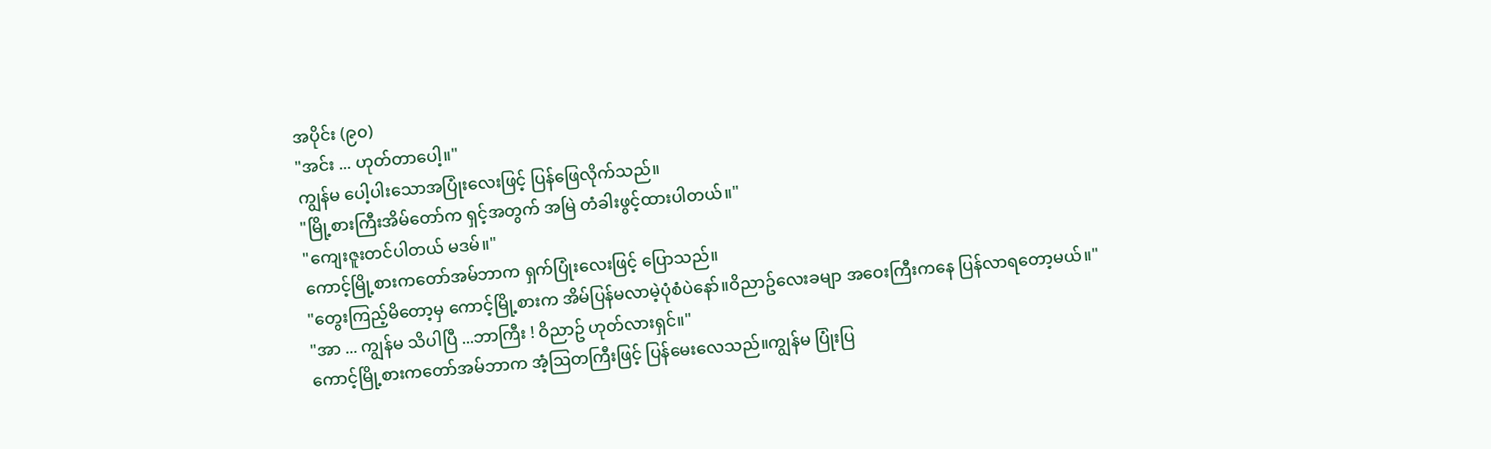အပိုင်း (၉၀)
"အင်း ... ဟုတ်တာပေါ့။"
ကျွန်မ ပေါ့ပါးသောအပြုံးလေးဖြင့် ပြန်ဖြေလိုက်သည်။
"မြို့စားကြီးအိမ်တော်က ရှင့်အတွက် အမြဲ တံခါးဖွင့်ထားပါတယ်။"
"ကျေးဇူးတင်ပါတယ် မဒမ်။"
ကောင့်မြို့စားကတော်အမ်ဘာက ရှက်ပြုံးလေးဖြင့် ပြောသည်။
"တွေးကြည့်မိတော့မှ ကောင့်မြို့စားက အိမ်ပြန်မလာမဲ့ပုံစံပဲနော်။ဝိညာဥ်လေးခမျာ အဝေးကြီးကနေ ပြန်လာရတော့မယ်။"
"အာ ... ကျွန်မ သိပါပြီ ...ဘာကြီး ! ဝိညာဥ် ဟုတ်လားရှင်။"
ကောင့်မြို့စားကတော်အမ်ဘာက အံ့ဩတကြီးဖြင့် ပြန်မေးလေသည်။ကျွန်မ ပြုံးပြ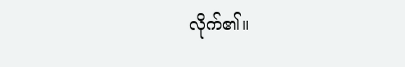လိုက်၏။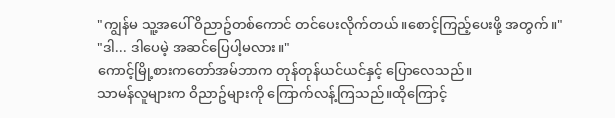"ကျွန်မ သူ့အပေါ် ဝိညာဥ်တစ်ကောင် တင်ပေးလိုက်တယ်။စောင့်ကြည့်ပေးဖို့ အတွက်။"
"ဒါ... ဒါပေမဲ့ အဆင်ပြေပါ့မလား။"
ကောင့်မြို့စားကတော်အမ်ဘာက တုန်တုန်ယင်ယင်နှင့် ပြောလေသည်။
သာမန်လူများက ဝိညာဥ်များကို ကြောက်လန့်ကြသည်။ထိုကြောင့်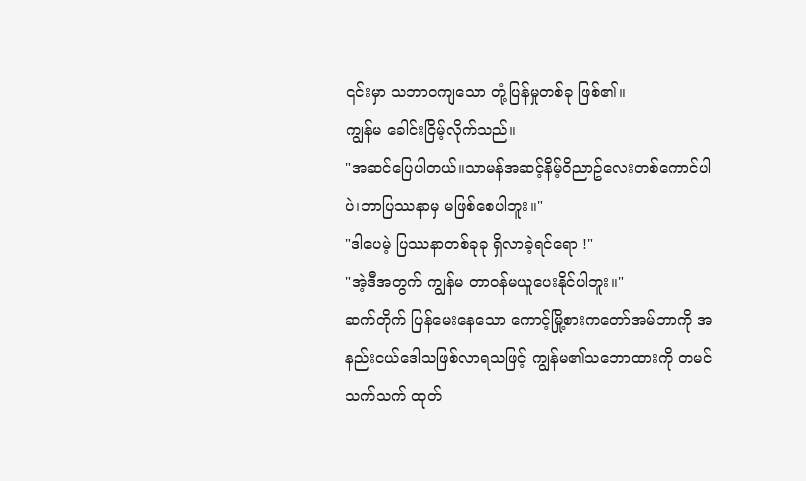၎င်းမှာ သဘာဝကျသော တုံ့ပြန်မှုတစ်ခု ဖြစ်၏။
ကျွန်မ ခေါင်းငြိမ့်လိုက်သည်။
"အဆင်ပြေပါတယ်။သာမန်အဆင့်နိမ့်ဝိညာဥ်လေးတစ်ကောင်ပါပဲ၊ဘာပြဿနာမှ မဖြစ်စေပါဘူး။"
"ဒါပေမဲ့ ပြဿနာတစ်ခုခု ရှိလာခဲ့ရင်ရော !"
"အဲ့ဒီအတွက် ကျွန်မ တာဝန်မယူပေးနိုင်ပါဘူး။"
ဆက်တိုက် ပြန်မေးနေသော ကောင့်မြို့စားကတော်အမ်ဘာကို အနည်းငယ်ဒေါသဖြစ်လာရသဖြင့် ကျွန်မ၏သဘောထားကို တမင်သက်သက် ထုတ်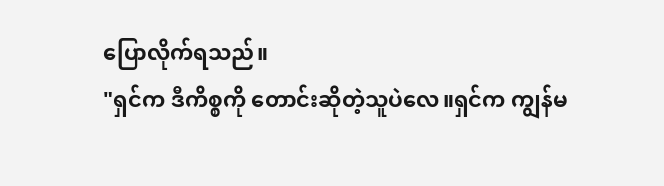ပြောလိုက်ရသည်။
"ရှင်က ဒီကိစ္စကို တောင်းဆိုတဲ့သူပဲလေ။ရှင်က ကျွန်မ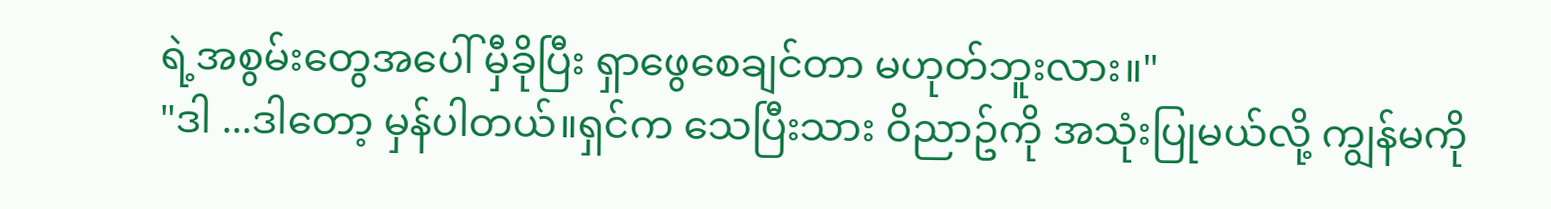ရဲ့အစွမ်းတွေအပေါ် မှီခိုပြီး ရှာဖွေစေချင်တာ မဟုတ်ဘူးလား။"
"ဒါ ...ဒါတော့ မှန်ပါတယ်။ရှင်က သေပြီးသား ဝိညာဥ်ကို အသုံးပြုမယ်လို့ ကျွန်မကို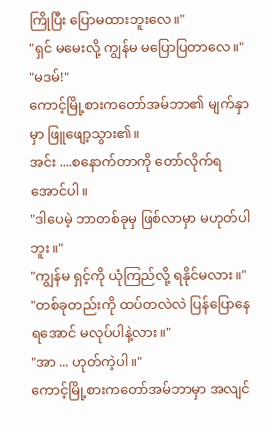ကြိုပြီး ပြောမထားဘူးလေ။"
"ရှင် မမေးလို့ ကျွန်မ မပြောပြတာလေ။"
"မဒမ်!"
ကောင့်မြို့စားကတော်အမ်ဘာ၏ မျက်နှာမှာ ဖြူဖျော့သွား၏။
အင်း ....စနောက်တာကို တော်လိုက်ရအောင်ပါ။
"ဒါပေမဲ့ ဘာတစ်ခုမှ ဖြစ်လာမှာ မဟုတ်ပါဘူး။"
"ကျွန်မ ရှင့်ကို ယုံကြည်လို့ ရနိုင်မလား။"
"တစ်ခုတည်းကို ထပ်တလဲလဲ ပြန်ပြောနေရအောင် မလုပ်ပါနဲ့လား။"
"အာ ... ဟုတ်ကဲ့ပါ။"
ကောင့်မြို့စားကတော်အမ်ဘာမှာ အလျင်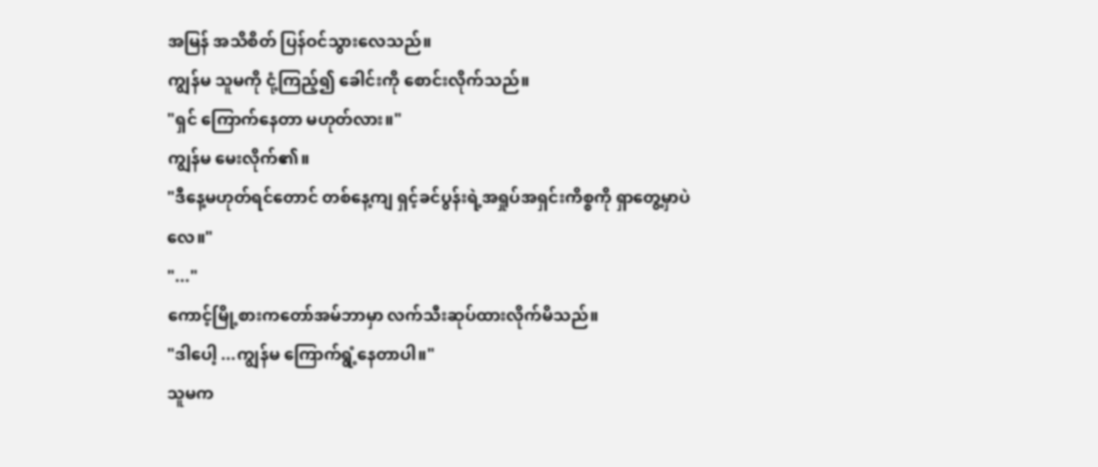အမြန် အသိစိတ် ပြန်ဝင်သွားလေသည်။
ကျွန်မ သူမကို ငုံ့ကြည့်၍ ခေါင်းကို စောင်းလိုက်သည်။
"ရှင် ကြောက်နေတာ မဟုတ်လား။"
ကျွန်မ မေးလိုက်၏။
"ဒီနေ့မဟုတ်ရင်တောင် တစ်နေ့ကျ ရှင့်ခင်ပွန်းရဲ့အရှုပ်အရှင်းကိစ္စကို ရှာတွေ့မှာပဲလေ။"
"..."
ကောင့်မြို့စားကတော်အမ်ဘာမှာ လက်သီးဆုပ်ထားလိုက်မိသည်။
"ဒါပေါ့ ...ကျွန်မ ကြောက်ရွံ့နေတာပါ။"
သူမက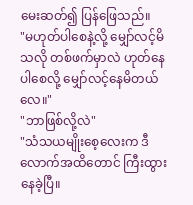မေးဆတ်၍ ပြန်ဖြေသည်။
"မဟုတ်ပါစေနဲ့လို့ မျှော်လင့်မိသလို တစ်ဖက်မှာလဲ ဟုတ်နေပါစေလို့ မျှော်လင့်နေမိတယ်လေ။"
"ဘာဖြစ်လို့လဲ"
"သံသယမျိုးစေ့လေးက ဒီလောက်အထိတောင် ကြီးထွားနေခဲ့ပြီ။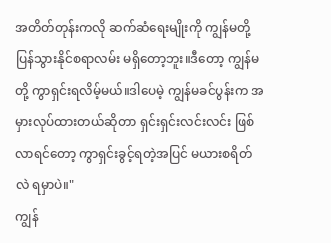အတိတ်တုန်းကလို ဆက်ဆံရေးမျိုးကို ကျွန်မတို့ ပြန်သွားနိုင်စရာလမ်း မရှိတော့ဘူး။ဒီတော့ ကျွန်မတို့ ကွာရှင်းရလိမ့်မယ်။ဒါပေမဲ့ ကျွန်မခင်ပွန်းက အမှားလုပ်ထားတယ်ဆိုတာ ရှင်းရှင်းလင်းလင်း ဖြစ်လာရင်တော့ ကွာရှင်းခွင့်ရတဲ့အပြင် မယားစရိတ်လဲ ရမှာပဲ။"
ကျွန်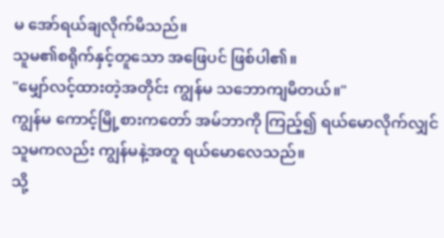မ အော်ရယ်ချလိုက်မိသည်။
သူမ၏စရိုက်နှင့်တူသော အဖြေပင် ဖြစ်ပါ၏။
"မျှော်လင့်ထားတဲ့အတိုင်း ကျွန်မ သဘောကျမိတယ်။"
ကျွန်မ ကောင့်မြို့စားကတော် အမ်ဘာကို ကြည့်၍ ရယ်မောလိုက်လျှင် သူမကလည်း ကျွန်မနဲ့အတူ ရယ်မောလေသည်။
သို့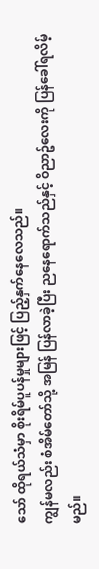သော် ထိုရယ်သံမှာ စိုးရိမ်ပူပန်မှုများဖြင့် ပြည့်နှက်နေလေသည်။
ကျွန်မလည်း စံအိမ်တော်သို့ အမြန် ပြန်လာခဲ့ပြီး ညနေရောက်သည်နှင့် ဝိညာဥ်လေးကို ပြန်ခေါ်ရလိမ့်မည်။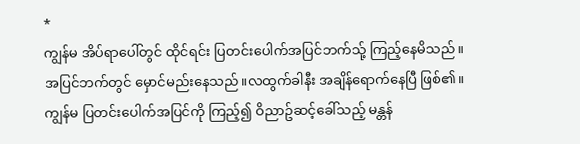*
ကျွန်မ အိပ်ရာပေါ်တွင် ထိုင်ရင်း ပြတင်းပေါက်အပြင်ဘက်သ်ု့ ကြည့်နေမိသည်။
အပြင်ဘက်တွင် မှောင်မည်းနေသည်။လထွက်ခါနီး အချိန်ရောက်နေပြီ ဖြစ်၏။
ကျွန်မ ပြတင်းပေါက်အပြင်ကို ကြည့်၍ ဝိညာဥ်ဆင့်ခေါ်သည့် မန္တန်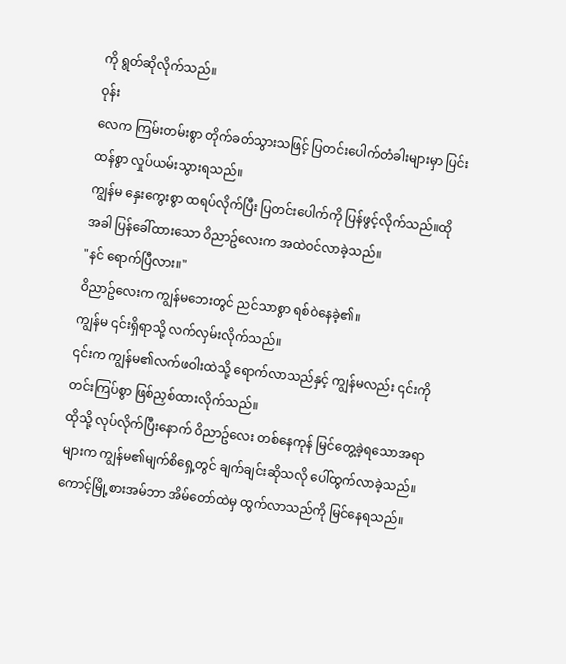ကို ရွတ်ဆိုလိုက်သည်။
ဝုန်း
လေက ကြမ်းတမ်းစွာ တိုက်ခတ်သွားသဖြင့် ပြတင်းပေါက်တံခါးများမှာ ပြင်းထန်စွာ လှုပ်ယမ်းသွားရသည်။
ကျွန်မ နှေးကွေးစွာ ထရပ်လိုက်ပြီး ပြတင်းပေါက်ကို ပြန်ဖွင့်လိုက်သည်။ထိုအခါ ပြန်ခေါ်ထားသော ဝိညာဥ်လေးက အထဲဝင်လာခဲ့သည်။
"နင် ရောက်ပြီလား။"
ဝိညာဥ်လေးက ကျွန်မဘေးတွင် ညင်သာစွာ ရစ်ဝဲနေခဲ့၏။
ကျွန်မ ၎င်းရှိရာသို့ လက်လှမ်းလိုက်သည်။
၎င်းက ကျွန်မ၏လက်ဖဝါးထဲသို့ ရောက်လာသည်နှင့် ကျွန်မလည်း ၎င်းကို တင်းကြပ်စွာ ဖြစ်ညှစ်ထားလိုက်သည်။
ထိုသို့ လုပ်လိုက်ပြီးနောက် ဝိညာဥ်လေး တစ်နေကုန် မြင်တွေ့ခဲ့ရသောအရာများက ကျွန်မ၏မျက်စိရှေ့တွင် ချက်ချင်းဆိုသလို ပေါ်ထွက်လာခဲ့သည်။
ကောင့်မြို့စားအမ်ဘာ အိမ်တော်ထဲမှ ထွက်လာသည်ကို မြင်နေရသည်။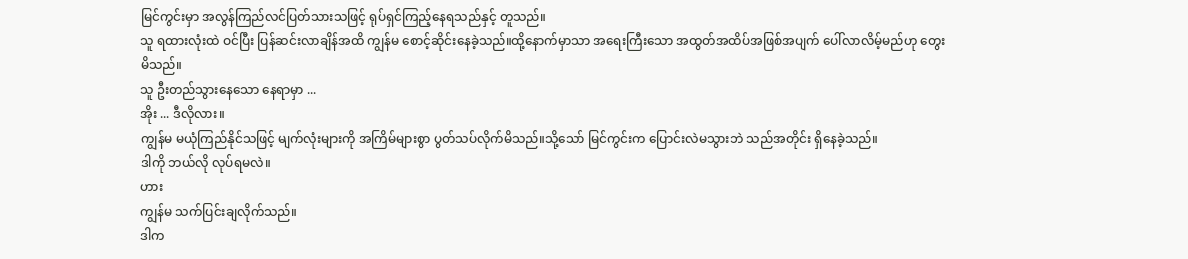မြင်ကွင်းမှာ အလွန်ကြည်လင်ပြတ်သားသဖြင့် ရုပ်ရှင်ကြည့်နေရသည်နှင့် တူသည်။
သူ ရထားလုံးထဲ ဝင်ပြီး ပြန်ဆင်းလာချိန်အထိ ကျွန်မ စောင့်ဆိုင်းနေခဲ့သည်။ထို့နောက်မှာသာ အရေးကြီးသော အထွတ်အထိပ်အဖြစ်အပျက် ပေါ်လာလိမ့်မည်ဟု တွေးမိသည်။
သူ ဦးတည်သွားနေသော နေရာမှာ ...
အိုး ... ဒီလိုလား။
ကျွန်မ မယုံကြည်နိုင်သဖြင့် မျက်လုံးများကို အကြိမ်များစွာ ပွတ်သပ်လိုက်မိသည်။သို့သော် မြင်ကွင်းက ပြောင်းလဲမသွားဘဲ သည်အတိုင်း ရှိနေခဲ့သည်။
ဒါကို ဘယ်လို လုပ်ရမလဲ။
ဟား
ကျွန်မ သက်ပြင်းချလိုက်သည်။
ဒါက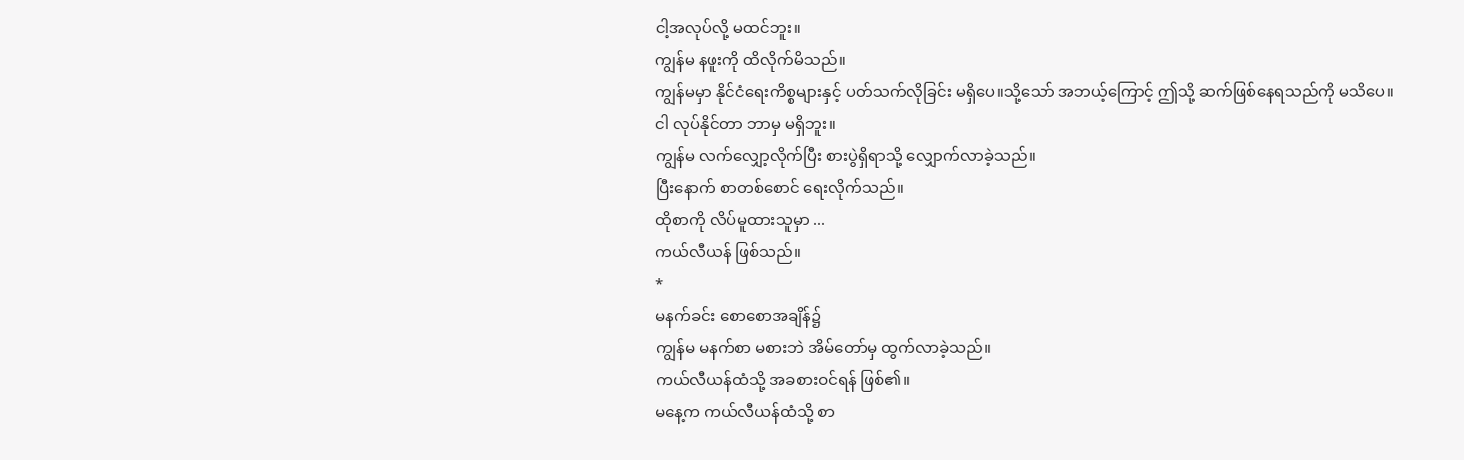ငါ့အလုပ်လို့ မထင်ဘူး။
ကျွန်မ နဖူးကို ထိလိုက်မိသည်။
ကျွန်မမှာ နိုင်ငံရေးကိစ္စများနှင့် ပတ်သက်လိုခြင်း မရှိပေ။သို့သော် အဘယ့်ကြောင့် ဤသို့ ဆက်ဖြစ်နေရသည်ကို မသိပေ။
ငါ လုပ်နိုင်တာ ဘာမှ မရှိဘူး။
ကျွန်မ လက်လျှော့လိုက်ပြီး စားပွဲရှိရာသို့ လျှောက်လာခဲ့သည်။
ပြီးနောက် စာတစ်စောင် ရေးလိုက်သည်။
ထိုစာကို လိပ်မူထားသူမှာ ...
ကယ်လီယန် ဖြစ်သည်။
*
မနက်ခင်း စောစောအချိန်၌
ကျွန်မ မနက်စာ မစားဘဲ အိမ်တော်မှ ထွက်လာခဲ့သည်။
ကယ်လီယန်ထံသို့ အခစားဝင်ရန် ဖြစ်၏။
မနေ့က ကယ်လီယန်ထံသို့ စာ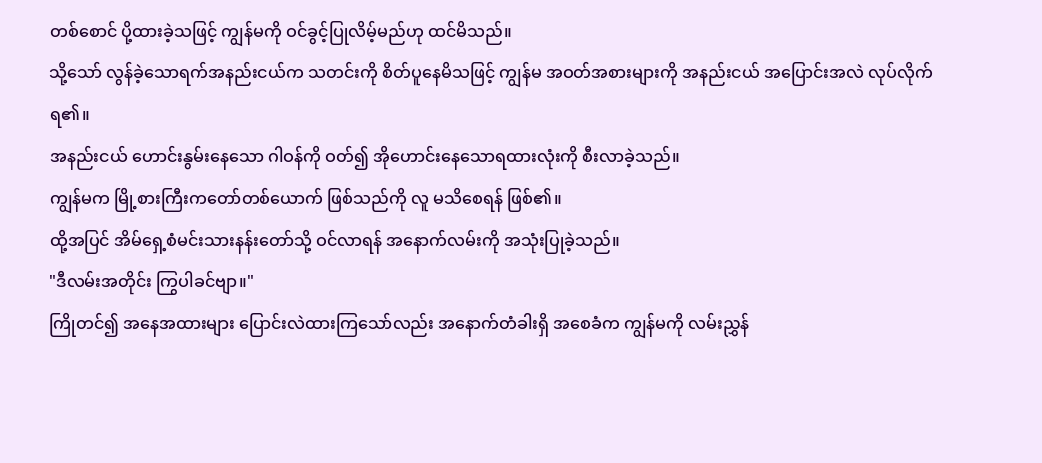တစ်စောင် ပို့ထားခဲ့သဖြင့် ကျွန်မကို ဝင်ခွင့်ပြုလိမ့်မည်ဟု ထင်မိသည်။
သို့သော် လွန်ခဲ့သောရက်အနည်းငယ်က သတင်းကို စိတ်ပူနေမိသဖြင့် ကျွန်မ အဝတ်အစားများကို အနည်းငယ် အပြောင်းအလဲ လုပ်လိုက်ရ၏။
အနည်းငယ် ဟောင်းနွမ်းနေသော ဂါဝန်ကို ဝတ်၍ အိုဟောင်းနေသောရထားလုံးကို စီးလာခဲ့သည်။
ကျွန်မက မြို့စားကြီးကတော်တစ်ယောက် ဖြစ်သည်ကို လူ မသိစေရန် ဖြစ်၏။
ထို့အပြင် အိမ်ရှေ့စံမင်းသားနန်းတော်သို့ ဝင်လာရန် အနောက်လမ်းကို အသုံးပြုခဲ့သည်။
"ဒီလမ်းအတိုင်း ကြွပါခင်ဗျာ။"
ကြိုတင်၍ အနေအထားများ ပြောင်းလဲထားကြသော်လည်း အနောက်တံခါးရှိ အစေခံက ကျွန်မကို လမ်းညွှန်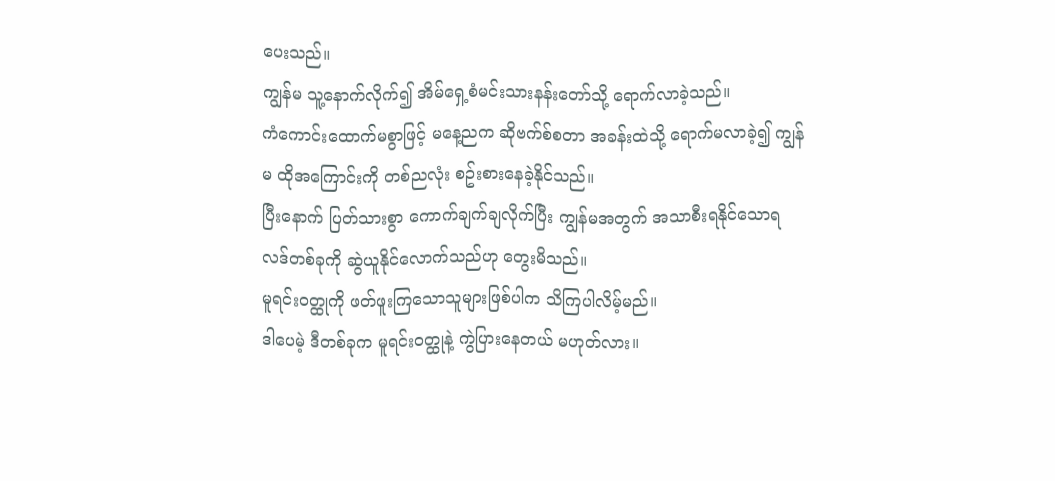ပေးသည်။
ကျွန်မ သူ့နောက်လိုက်၍ အိမ်ရှေ့စံမင်းသားနန်းတော်သို့ ရောက်လာခဲ့သည်။
ကံကောင်းထောက်မစွာဖြင့် မနေ့ညက ဆိုဗက်စ်စတာ အခန်းထဲသို့ ရောက်မလာခဲ့၍ ကျွန်မ ထိုအကြောင်းကို တစ်ညလုံး စဥ်းစားနေခဲ့နိုင်သည်။
ပြီးနောက် ပြတ်သားစွာ ကောက်ချက်ချလိုက်ပြီး ကျွန်မအတွက် အသာစီးရနိုင်သောရလဒ်တစ်ခုကို ဆွဲယူနိုင်လောက်သည်ဟု တွေးမိသည်။
မူရင်းဝတ္ထုကို ဖတ်ဖူးကြသောသူများဖြစ်ပါက သိကြပါလိမ့်မည်။
ဒါပေမဲ့ ဒီတစ်ခုက မူရင်းဝတ္ထုနဲ့ ကွဲပြားနေတယ် မဟုတ်လား။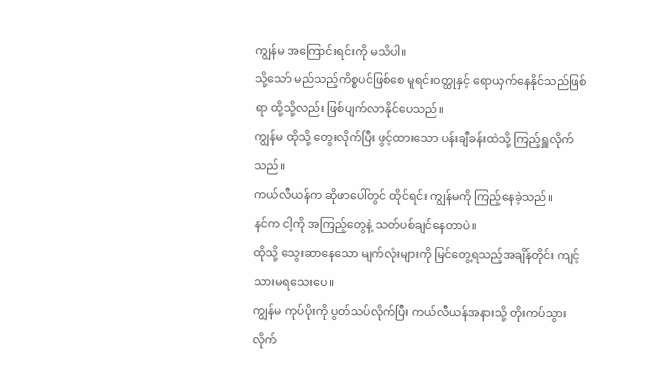ကျွန်မ အကြောင်းရင်းကို မသိပါ။
သို့သော် မည်သည့်ကိစ္စပင်ဖြစ်စေ မူရင်းဝတ္ထုနှင့် ရောယှက်နေနိုင်သည်ဖြစ်ရာ ထို့သို့လည်း ဖြစ်ပျက်လာနိုင်ပေသည်။
ကျွန်မ ထိုသို့ တွေးလိုက်ပြီး ဖွင့်ထားသော ပန်းချီခန်းထဲသို့ ကြည့်ရှူလိုက်သည်။
ကယ်လီယန်က ဆိုဖာပေါ်တွင် ထိုင်ရင်း ကျွန်မကို ကြည့်နေခဲ့သည်။
နင်က ငါ့ကို အကြည့်တွေနဲ့ သတ်ပစ်ချင်နေတာပဲ။
ထိုသို့ သွေးဆာနေသော မျက်လုံးများကို မြင်တွေ့ရသည့်အချိန်တိုင်း ကျင့်သားမရသေးပေ။
ကျွန်မ ကုပ်ပိုးကို ပွတ်သပ်လိုက်ပြီး ကယ်လီယန်အနားသို့ တိုးကပ်သွားလိုက်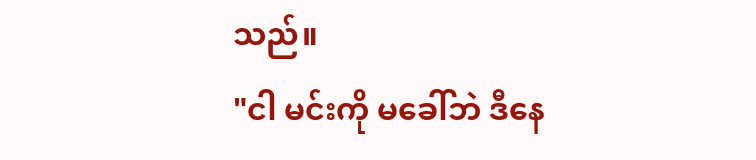သည်။
"ငါ မင်းကို မခေါ်ဘဲ ဒီနေ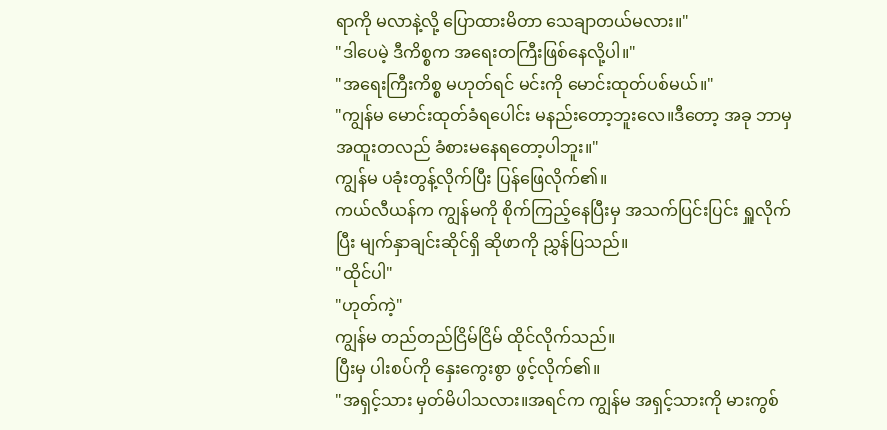ရာကို မလာနဲ့လို့ ပြောထားမိတာ သေချာတယ်မလား။"
"ဒါပေမဲ့ ဒီကိစ္စက အရေးတကြီးဖြစ်နေလို့ပါ။"
"အရေးကြီးကိစ္စ မဟုတ်ရင် မင်းကို မောင်းထုတ်ပစ်မယ်။"
"ကျွန်မ မောင်းထုတ်ခံရပေါင်း မနည်းတော့ဘူးလေ။ဒီတော့ အခု ဘာမှ အထူးတလည် ခံစားမနေရတော့ပါဘူး။"
ကျွန်မ ပခုံးတွန့်လိုက်ပြီး ပြန်ဖြေလိုက်၏။
ကယ်လီယန်က ကျွန်မကို စိုက်ကြည့်နေပြီးမှ အသက်ပြင်းပြင်း ရှူလိုက်ပြီး မျက်နှာချင်းဆိုင်ရှိ ဆိုဖာကို ညွှန်ပြသည်။
"ထိုင်ပါ"
"ဟုတ်ကဲ့"
ကျွန်မ တည်တည်ငြိမ်ငြိမ် ထိုင်လိုက်သည်။
ပြီးမှ ပါးစပ်ကို နှေးကွေးစွာ ဖွင့်လိုက်၏။
"အရှင့်သား မှတ်မိပါသလား။အရင်က ကျွန်မ အရှင့်သားကို မားကွစ်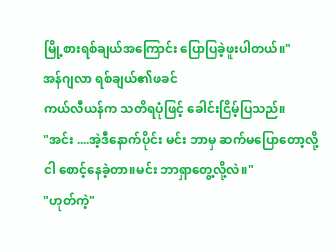မြို့စားရစ်ချယ်အကြောင်း ပြောပြခဲ့ဖူးပါတယ်။"
အန်ဂျလာ ရစ်ချယ်၏ဖခင်
ကယ်လီယန်က သတိရပုံဖြင့် ခေါင်းငြိမ့်ပြသည်။
"အင်း ....အဲ့ဒီနောက်ပိုင်း မင်း ဘာမှ ဆက်မပြောတော့လို့ ငါ စောင့်နေခဲ့တာ။မင်း ဘာရှာတွေ့လို့လဲ။"
"ဟုတ်ကဲ့"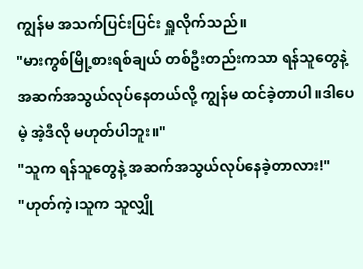ကျွန်မ အသက်ပြင်းပြင်း ရှူလိုက်သည်။
"မားကွစ်မြို့စားရစ်ချယ် တစ်ဦးတည်းကသာ ရန်သူတွေနဲ့ အဆက်အသွယ်လုပ်နေတယ်လို့ ကျွန်မ ထင်ခဲ့တာပါ။ဒါပေမဲ့ အဲ့ဒီလို မဟုတ်ပါဘူး။"
"သူက ရန်သူတွေနဲ့ အဆက်အသွယ်လုပ်နေခဲ့တာလား!"
"ဟုတ်ကဲ့၊သူက သူလျှို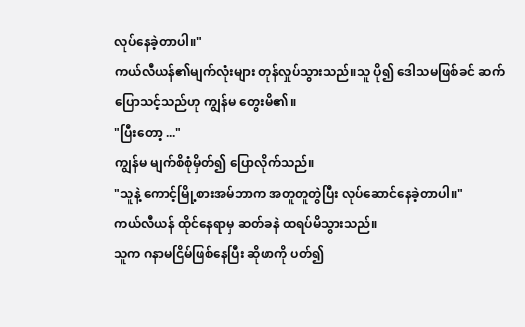လုပ်နေခဲ့တာပါ။"
ကယ်လီယန်၏မျက်လုံးများ တုန်လှုပ်သွားသည်။သူ ပို၍ ဒေါသမဖြစ်ခင် ဆက်ပြောသင့်သည်ဟု ကျွန်မ တွေးမိ၏။
"ပြီးတော့ ..."
ကျွန်မ မျက်စိစုံမှိတ်၍ ပြောလိုက်သည်။
"သူနဲ့ ကောင့်မြို့စားအမ်ဘာက အတူတူတွဲပြီး လုပ်ဆောင်နေခဲ့တာပါ။"
ကယ်လီယန် ထိုင်နေရာမှ ဆတ်ခနဲ ထရပ်မိသွားသည်။
သူက ဂနာမငြိမ်ဖြစ်နေပြီး ဆိုဖာကို ပတ်၍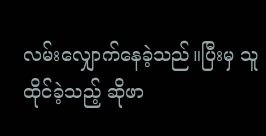လမ်းလျှောက်နေခဲ့သည်။ပြီးမှ သူထိုင်ခဲ့သည့် ဆိုဖာ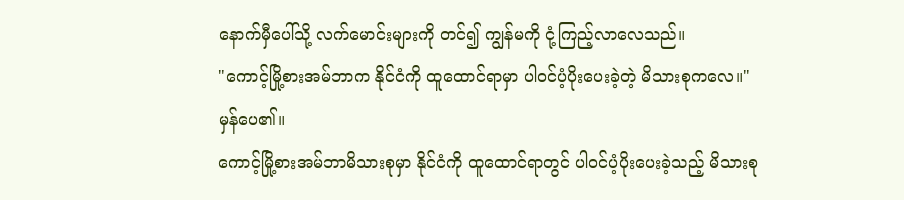နောက်မှီပေါ်သို့ လက်မောင်းများကို တင်၍ ကျွန်မကို ငုံ့ကြည့်လာလေသည်။
"ကောင့်မြို့စားအမ်ဘာက နိုင်ငံကို ထူထောင်ရာမှာ ပါဝင်ပံ့ပိုးပေးခဲ့တဲ့ မိသားစုကလေ။"
မှန်ပေ၏။
ကောင့်မြို့စားအမ်ဘာမိသားစုမှာ နိုင်ငံကို ထူထောင်ရာတွင် ပါဝင်ပံ့ပိုးပေးခဲ့သည့် မိသားစု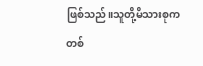ဖြစ်သည်။သူတို့မိသားစုက တစ်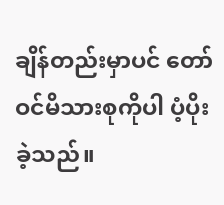ချိန်တည်းမှာပင် တော်ဝင်မိသားစုကိုပါ ပံ့ပိုးခဲ့သည်။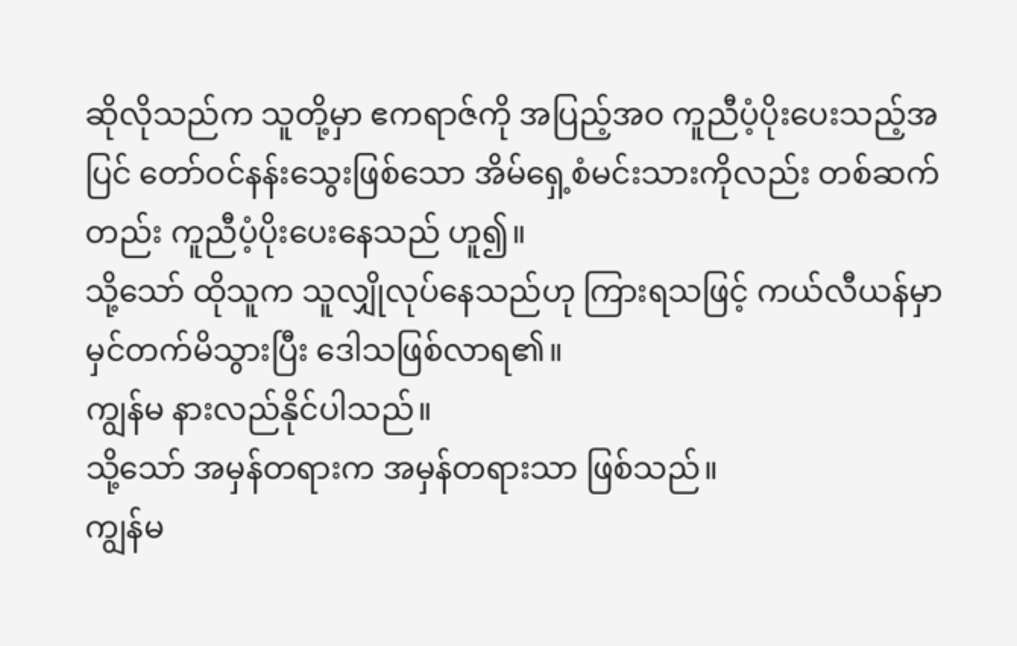ဆိုလိုသည်က သူတို့မှာ ဧကရာဇ်ကို အပြည့်အဝ ကူညီပံ့ပိုးပေးသည့်အပြင် တော်ဝင်နန်းသွေးဖြစ်သော အိမ်ရှေ့စံမင်းသားကိုလည်း တစ်ဆက်တည်း ကူညီပံ့ပိုးပေးနေသည် ဟူ၍။
သို့သော် ထိုသူက သူလျှိုလုပ်နေသည်ဟု ကြားရသဖြင့် ကယ်လီယန်မှာ မှင်တက်မိသွားပြီး ဒေါသဖြစ်လာရ၏။
ကျွန်မ နားလည်နိုင်ပါသည်။
သို့သော် အမှန်တရားက အမှန်တရားသာ ဖြစ်သည်။
ကျွန်မ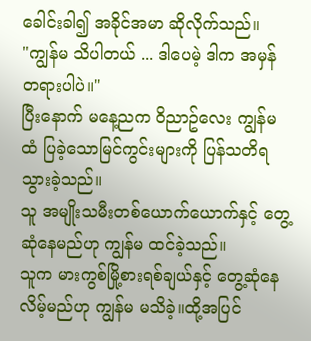ခေါင်းခါ၍ အခိုင်အမာ ဆိုလိုက်သည်။
"ကျွန်မ သိပါတယ် ... ဒါပေမဲ့ ဒါက အမှန်တရားပါပဲ။"
ပြီးနောက် မနေ့ညက ဝိညာဥ်လေး ကျွန်မထံ ပြခဲ့သောမြင်ကွင်းများကို ပြန်သတိရသွားခဲ့သည်။
သူ အမျိုးသမီးတစ်ယောက်ယောက်နှင့် တွေ့ဆုံနေမည်ဟု ကျွန်မ ထင်ခဲ့သည်။
သူက မားကွစ်မြို့စားရစ်ချယ်နှင့် တွေ့ဆုံနေလိမ့်မည်ဟု ကျွန်မ မသိခဲ့။ထို့အပြင်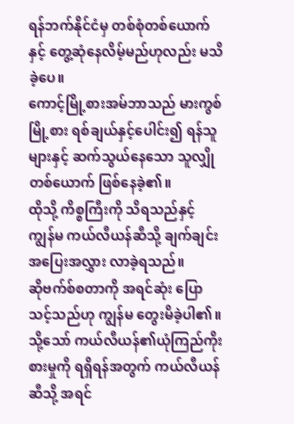ရန်ဘက်နိုင်ငံမှ တစ်စုံတစ်ယောက်နှင့် တွေ့ဆုံနေလိမ့်မည်ဟုလည်း မသိခဲ့ပေ။
ကောင့်မြို့စားအမ်ဘာသည် မားကွစ်မြို့စား ရစ်ချယ်နှင့်ပေါင်း၍ ရန်သူများနှင့် ဆက်သွယ်နေသော သူလျှိုတစ်ယောက် ဖြစ်နေခဲ့၏။
ထိုသို့ ကိစ္စကြီးကို သိရသည်နှင့် ကျွန်မ ကယ်လီယန်ဆီသို့ ချက်ချင်း အပြေးအလွှား လာခဲ့ရသည်။
ဆိုဗက်စ်စတာကို အရင်ဆုံး ပြောသင့်သည်ဟု ကျွန်မ တွေးမိခဲ့ပါ၏။
သို့သော် ကယ်လီယန်၏ယုံကြည်ကိုးစားမှုကို ရရှိရန်အတွက် ကယ်လီယန်ဆီသို့ အရင်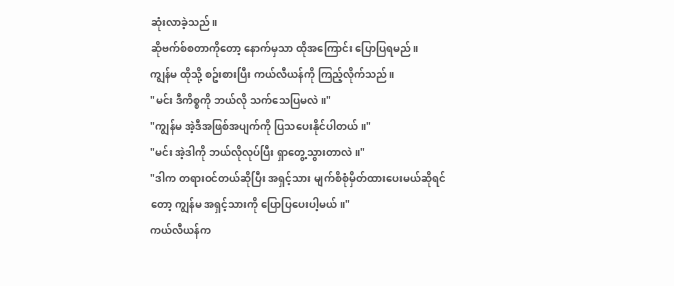ဆုံးလာခဲ့သည်။
ဆိုဗက်စ်စတာကိုတော့ နောက်မှသာ ထိုအကြောင်း ပြောပြရမည်။
ကျွန်မ ထိုသို့ စဥ်းစားပြီး ကယ်လီယန်ကို ကြည့်လိုက်သည်။
"မင်း ဒီကိစ္စကို ဘယ်လို သက်သေပြမလဲ။"
"ကျွန်မ အဲ့ဒီအဖြစ်အပျက်ကို ပြသပေးနိုင်ပါတယ်။"
"မင်း အဲ့ဒါကို ဘယ်လိုလုပ်ပြီး ရှာတွေ့သွားတာလဲ။"
"ဒါက တရားဝင်တယ်ဆိုပြီး အရှင့်သား မျက်စိစုံမှိတ်ထားပေးမယ်ဆိုရင်တော့ ကျွန်မ အရှင့်သားကို ပြောပြပေးပါ့မယ်။"
ကယ်လီယန်က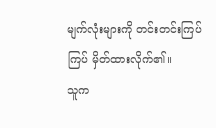မျက်လုံးများကို တင်းတင်းကြပ်ကြပ် မှိတ်ထားလိုက်၏။
သူက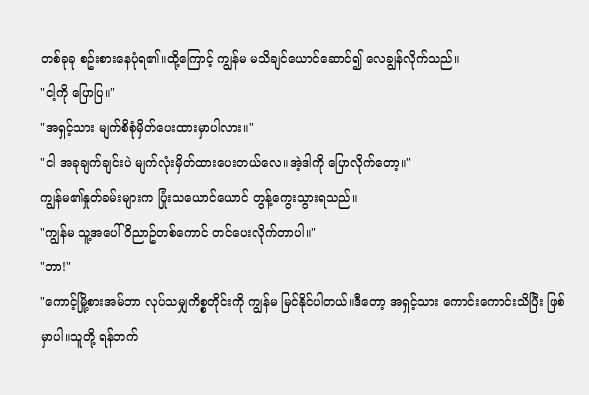တစ်ခုခု စဥ်းစားနေပုံရ၏။ထို့ကြောင့် ကျွန်မ မသိချင်ယောင်ဆောင်၍ လေချွန်လိုက်သည်။
"ငါ့ကို ပြောပြ။"
"အရှင့်သား မျက်စိစုံမှိတ်ပေးထားမှာပါလား။"
"ငါ အခုချက်ချင်းပဲ မျက်လုံးမှိတ်ထားပေးတယ်လေ။အဲ့ဒါကို ပြောလိုက်တော့။"
ကျွန်မ၏နှုတ်ခမ်းများက ပြုံးသယောင်ယောင် တွန့်ကွေးသွားရသည်။
"ကျွန်မ သူ့အပေါ် ဝိညာဥ်တစ်ကောင် တင်ပေးလိုက်တာပါ။"
"ဘာ!"
"ကောင့်မြို့စားအမ်ဘာ လုပ်သမျှကိစ္စတိုင်းကို ကျွန်မ မြင်နိုင်ပါတယ်။ဒီတော့ အရှင့်သား ကောင်းကောင်းသိပြီး ဖြစ်မှာပါ။သူတို့ ရန်ဘက်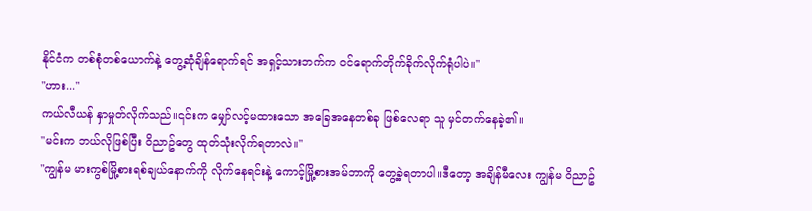နိုင်ငံက တစ်စုံတစ်ယောက်နဲ့ တွေ့ဆုံချိန်ရောက်ရင် အရှင့်သားဘက်က ဝင်ရောက်တိုက်ခိုက်လိုက်ရုံပါပဲ။"
"ဟား..."
ကယ်လီယန် နှာမှုတ်လိုက်သည်။၎င်းက မျှော်လင့်မထားသော အခြေအနေတစ်ခု ဖြစ်လေရာ သူ မှင်တက်နေခဲ့၏။
"မင်းက ဘယ်လိုဖြစ်ပြီး ဝိညာဥ်တွေ ထုတ်သုံးလိုက်ရတာလဲ။"
"ကျွန်မ မားကွစ်မြို့စားရစ်ချယ်နောက်ကို လိုက်နေရင်းနဲ့ ကောင့်မြို့စားအမ်ဘာကို တွေ့ခဲ့ရတာပါ။ဒီတော့ အချိန်မီလေး ကျွန်မ ဝိညာဥ်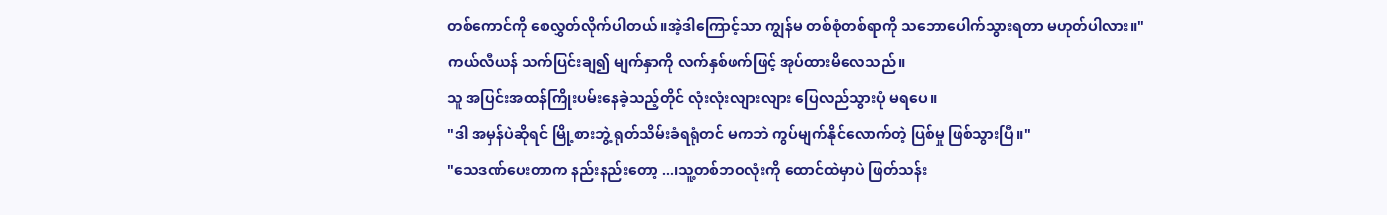တစ်ကောင်ကို စေလွှတ်လိုက်ပါတယ်။အဲ့ဒါကြောင့်သာ ကျွန်မ တစ်စုံတစ်ရာကို သဘောပေါက်သွားရတာ မဟုတ်ပါလား။"
ကယ်လီယန် သက်ပြင်းချ၍ မျက်နှာကို လက်နှစ်ဖက်ဖြင့် အုပ်ထားမိလေသည်။
သူ အပြင်းအထန်ကြိုးပမ်းနေခဲ့သည့်တိုင် လုံးလုံးလျားလျား ပြေလည်သွားပုံ မရပေ။
"ဒါ အမှန်ပဲဆိုရင် မြို့စားဘွဲ့ ရုတ်သိမ်းခံရရုံတင် မကဘဲ ကွပ်မျက်နိုင်လောက်တဲ့ ပြစ်မှု ဖြစ်သွားပြီ။"
"သေဒဏ်ပေးတာက နည်းနည်းတော့ ...၊သူ့တစ်ဘဝလုံးကို ထောင်ထဲမှာပဲ ဖြတ်သန်း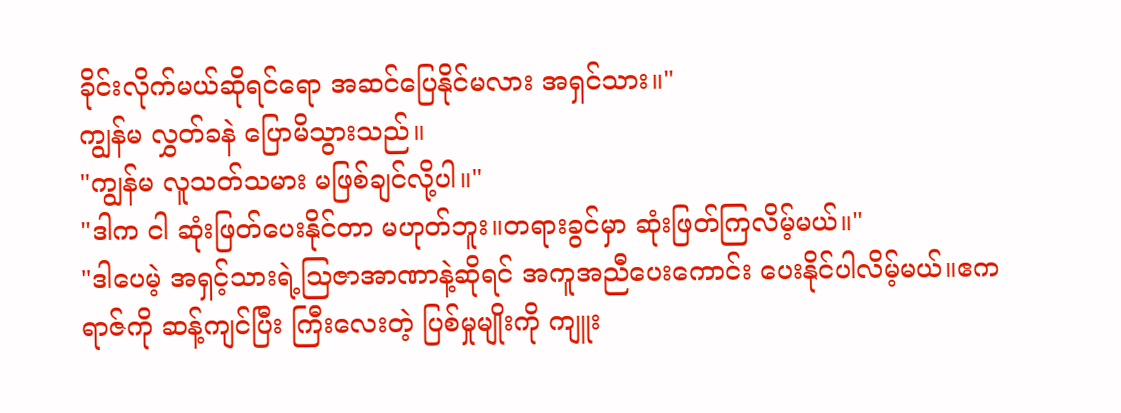ခိုင်းလိုက်မယ်ဆိုရင်ရော အဆင်ပြေနိုင်မလား အရှင်သား။"
ကျွန်မ လွှတ်ခနဲ ပြောမိသွားသည်။
"ကျွန်မ လူသတ်သမား မဖြစ်ချင်လို့ပါ။"
"ဒါက ငါ ဆုံးဖြတ်ပေးနိုင်တာ မဟုတ်ဘူး။တရားခွင်မှာ ဆုံးဖြတ်ကြလိမ့်မယ်။"
"ဒါပေမဲ့ အရှင့်သားရဲ့ဩဇာအာဏာနဲ့ဆိုရင် အကူအညီပေးကောင်း ပေးနိုင်ပါလိမ့်မယ်။ဧကရာဇ်ကို ဆန့်ကျင်ပြီး ကြီးလေးတဲ့ ပြစ်မှုမျိုးကို ကျူး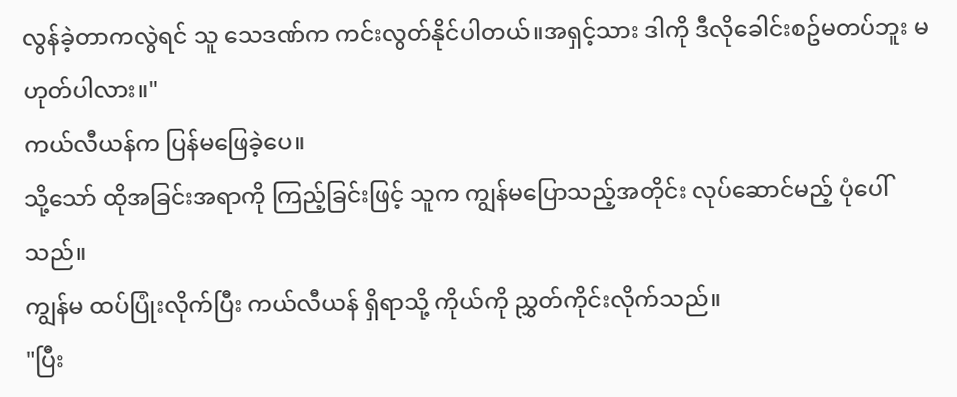လွန်ခဲ့တာကလွဲရင် သူ သေဒဏ်က ကင်းလွတ်နိုင်ပါတယ်။အရှင့်သား ဒါကို ဒီလိုခေါင်းစဥ်မတပ်ဘူး မဟုတ်ပါလား။"
ကယ်လီယန်က ပြန်မဖြေခဲ့ပေ။
သို့သော် ထိုအခြင်းအရာကို ကြည့်ခြင်းဖြင့် သူက ကျွန်မပြောသည့်အတိုင်း လုပ်ဆောင်မည့် ပုံပေါ်သည်။
ကျွန်မ ထပ်ပြုံးလိုက်ပြီး ကယ်လီယန် ရှိရာသို့ ကိုယ်ကို ညွှတ်ကိုင်းလိုက်သည်။
"ပြီး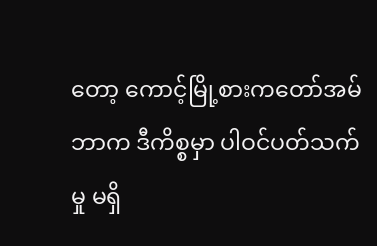တော့ ကောင့်မြို့စားကတော်အမ်ဘာက ဒီကိစ္စမှာ ပါဝင်ပတ်သက်မှု မရှိ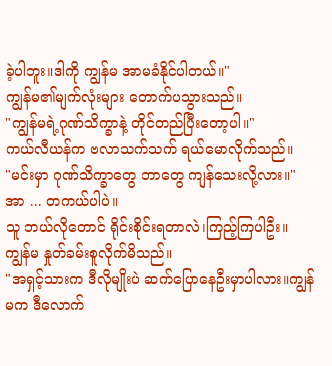ခဲ့ပါဘူး။ဒါကို ကျွန်မ အာမခံနိုင်ပါတယ်။"
ကျွန်မ၏မျက်လုံးများ တောက်ပသွားသည်။
"ကျွန်မရဲ့ဂုဏ်သိက္ခာနဲ့ တိုင်တည်ပြီးတော့ပါ။"
ကယ်လီယန်က ဗလာသက်သက် ရယ်မောလိုက်သည်။
"မင်းမှာ ဂုဏ်သိက္ခာတွေ ဘာတွေ ကျန်သေးလို့လား။"
အာ ... တကယ်ပါပဲ။
သူ ဘယ်လိုတောင် ရိုင်းစိုင်းရတာလဲ၊ကြည့်ကြပါဦး။
ကျွန်မ နှုတ်ခမ်းစူလိုက်မိသည်။
"အရှင့်သားက ဒီလိုမျိုးပဲ ဆက်ပြောနေဦးမှာပါလား။ကျွန်မက ဒီလောက်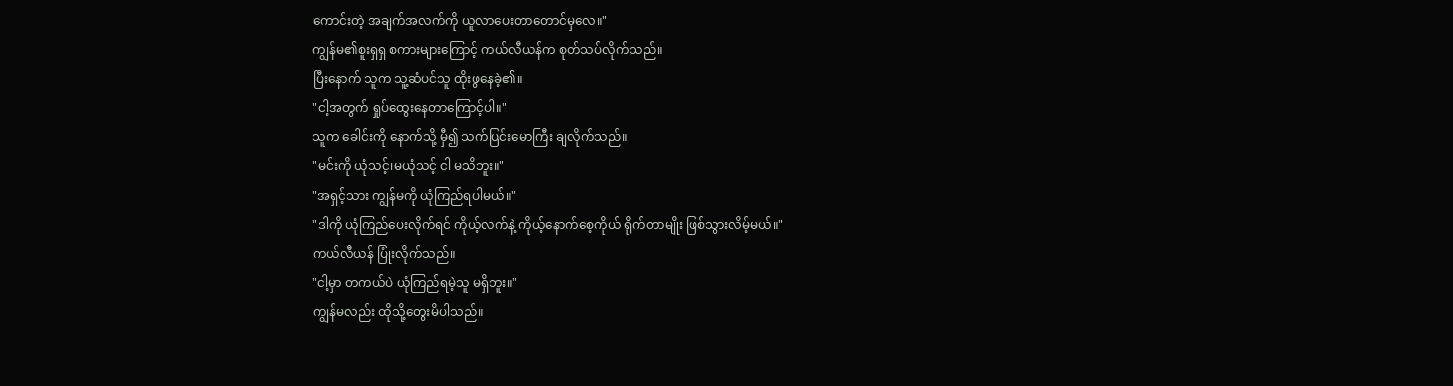ကောင်းတဲ့ အချက်အလက်ကို ယူလာပေးတာတောင်မှလေ။"
ကျွန်မ၏စူးရှရှ စကားများကြောင့် ကယ်လီယန်က စုတ်သပ်လိုက်သည်။
ပြီးနောက် သူက သူ့ဆံပင်သူ ထိုးဖွနေခဲ့၏။
"ငါ့အတွက် ရှုပ်ထွေးနေတာကြောင့်ပါ။"
သူက ခေါင်းကို နောက်သို့ မှီ၍ သက်ပြင်းမောကြီး ချလိုက်သည်။
"မင်းကို ယုံသင့်၊မယုံသင့် ငါ မသိဘူး။"
"အရှင့်သား ကျွန်မကို ယုံကြည်ရပါမယ်။"
"ဒါကို ယုံကြည်ပေးလိုက်ရင် ကိုယ့်လက်နဲ့ ကိုယ့်နောက်စေ့ကိုယ် ရိုက်တာမျိုး ဖြစ်သွားလိမ့်မယ်။"
ကယ်လီယန် ပြုံးလိုက်သည်။
"ငါ့မှာ တကယ်ပဲ ယုံကြည်ရမဲ့သူ မရှိဘူး။"
ကျွန်မလည်း ထိုသို့တွေးမိပါသည်။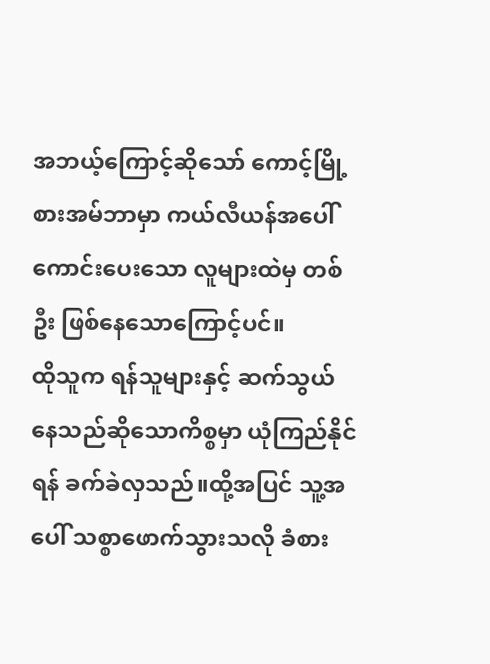အဘယ့်ကြောင့်ဆိုသော် ကောင့်မြို့စားအမ်ဘာမှာ ကယ်လီယန်အပေါ် ကောင်းပေးသော လူများထဲမှ တစ်ဦး ဖြစ်နေသောကြောင့်ပင်။
ထိုသူက ရန်သူများနှင့် ဆက်သွယ်နေသည်ဆိုသောကိစ္စမှာ ယုံကြည်နိုင်ရန် ခက်ခဲလှသည်။ထို့အပြင် သူ့အပေါ် သစ္စာဖောက်သွားသလို ခံစား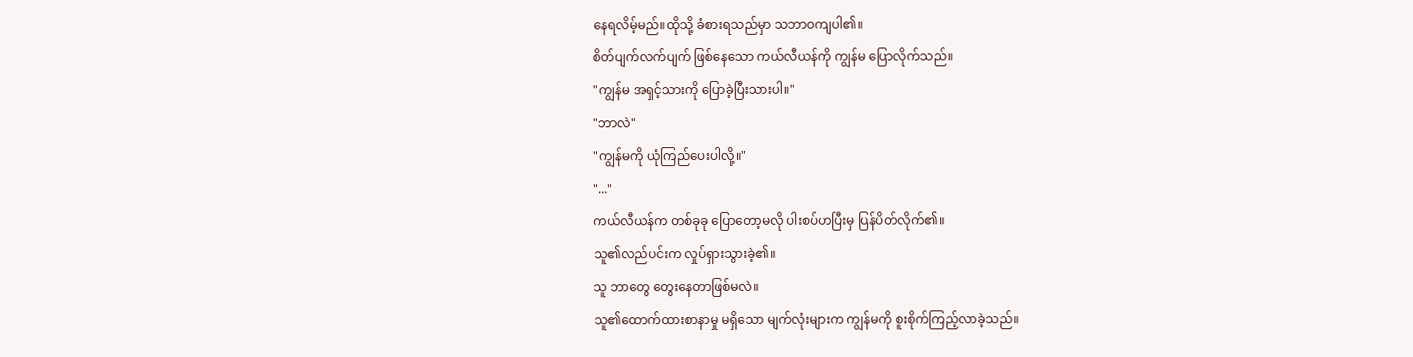နေရလိမ့်မည်။ထိုသို့ ခံစားရသည်မှာ သဘာဝကျပါ၏။
စိတ်ပျက်လက်ပျက် ဖြစ်နေသော ကယ်လီယန်ကို ကျွန်မ ပြောလိုက်သည်။
"ကျွန်မ အရှင့်သားကို ပြောခဲ့ပြီးသားပါ။"
"ဘာလဲ"
"ကျွန်မကို ယုံကြည်ပေးပါလို့။"
"..."
ကယ်လီယန်က တစ်ခုခု ပြောတော့မလို ပါးစပ်ဟပြီးမှ ပြန်ပိတ်လိုက်၏။
သူ၏လည်ပင်းက လှုပ်ရှားသွားခဲ့၏။
သူ ဘာတွေ တွေးနေတာဖြစ်မလဲ။
သူ၏ထောက်ထားစာနာမှု မရှိသော မျက်လုံးများက ကျွန်မကို စူးစိုက်ကြည့်လာခဲ့သည်။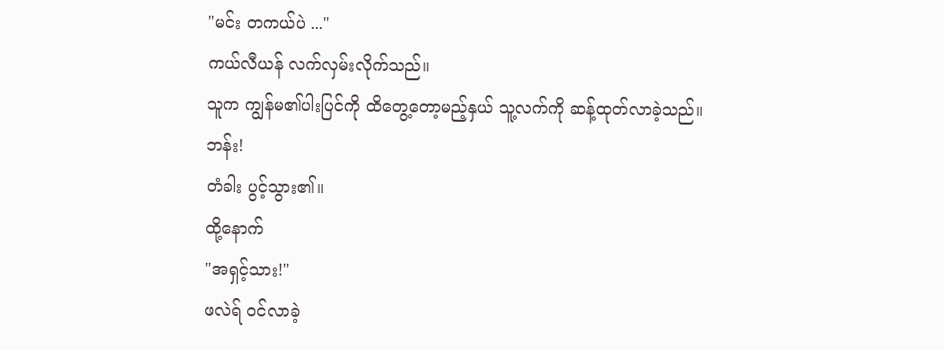"မင်း တကယ်ပဲ ..."
ကယ်လီယန် လက်လှမ်းလိုက်သည်။
သူက ကျွန်မ၏ပါးပြင်ကို ထိတွေ့တော့မည့်နှယ် သူ့လက်ကို ဆန့်ထုတ်လာခဲ့သည်။
ဘန်း!
တံခါး ပွင့်သွား၏။
ထို့နောက်
"အရှင့်သား!"
ဖလဲရ် ဝင်လာခဲ့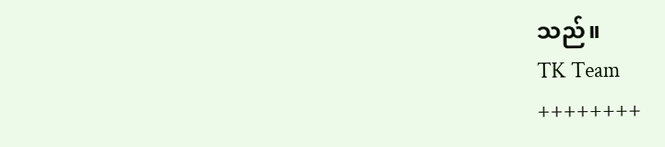သည်။
TK Team
++++++++